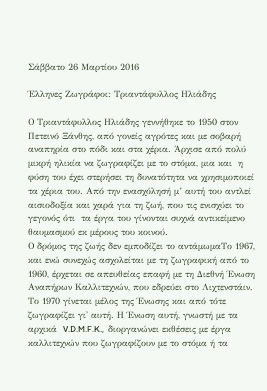Σάββατο 26 Μαρτίου 2016

Έλληνες Ζωγράφοι: Τριαντάφυλλος Ηλιάδης

Ο Τριαντάφυλλος Ηλιάδης γεννήθηκε το 1950 στον Πετεινό Ξάνθης, από γονείς αγρότες και με σοβαρή αναπηρία στο πόδι και στα χέρια. Άρχισε από πολύ μικρή ηλικία να ζωγραφίζει με το στόμα, μια και  η φύση του έχει στερήσει τη δυνατότητα να χρησιμοποιεί τα χέρια του. Από την ενασχόλησή μ’ αυτή του αντλεί αισιοδοξία και χαρά για τη ζωή, που τις ενισχύει το γεγονός ότι  τα έργα του γίνονται συχνά αντικείμενο θαυμασμού εκ μέρους του κοινού.
Ο δρόμος της ζωής δεν εμποδίζει το αντάμωμαΤο 1967, και ενώ συνεχώς ασχολείται με τη ζωγραφική από το 1960, έρχεται σε απευθείας επαφή με τη Διεθνή Ένωση Αναπήρων Καλλιτεχνών, που εδρεύει στο Λιχτενστάιν. Το 1970 γίνεται μέλος της Ένωσης και από τότε ζωγραφίζει γι' αυτή. Η Ένωση αυτή, γνωστή με τα αρχικά  V.D.M.F.K.,  διοργανώνει εκθέσεις με έργα καλλιτεχνών που ζωγραφίζουν με το στόμα ή τα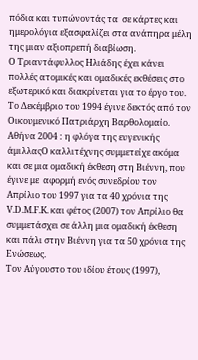πόδια και τυπώνοντάς τα  σε κάρτες και ημερολόγια εξασφαλίζει στα ανάπηρα μέλη της μιαν αξιοπρεπή διαβίωση.
Ο Τριαντάφυλλος Ηλιάδης έχει κάνει  πολλές ατομικές και ομαδικές εκθέσεις στο εξωτερικό και διακρίνεται για το έργο του.  Το Δεκέμβριο του 1994 έγινε δεκτός από τον Οικουμενικό Πατριάρχη Βαρθολομαίο.
Αθήνα 2004 : η φλόγα της ευγενικής άμιλλαςΟ καλλιτέχνης συμμετείχε ακόμα και σε μια ομαδική έκθεση στη Βιέννη, που έγινε με  αφορμή ενός συνεδρίου τον Απρίλιο του 1997 για τα 40 χρόνια της V.D.M.F.K. και φέτος (2007) τον Απρίλιο θα συμμετάσχει σε άλλη μια ομαδική έκθεση και πάλι στην Βιέννη για τα 50 χρόνια της Ενώσεως.
Τον Αύγουστο του ιδίου έτους (1997),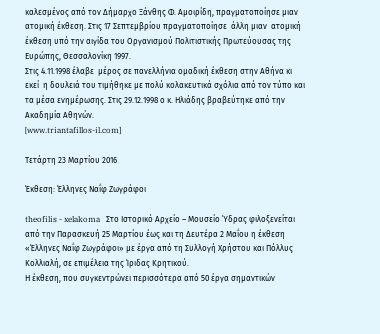καλεσμένος από τον Δήμαρχο Ξάνθης Φ. Αμοιρίδη, πραγματοποίησε μιαν ατομική έκθεση. Στις 17 Σεπτεμβρίου πραγματοποίησε  άλλη μιαν  ατομική έκθεση υπό την αιγίδα του Οργανισμού Πολιτιστικής Πρωτεύουσας της Ευρώπης, Θεσσαλονίκη 1997.
Στις 4.11.1998 έλαβε  μέρος σε πανελλήνια ομαδική έκθεση στην Αθήνα κι εκεί  η δουλειά του τιμήθηκε με πολύ κολακευτικά σχόλια από τον τύπο και τα μέσα ενημέρωσης. Στις 29.12.1998 ο κ. Ηλιάδης βραβεύτηκε από την Ακαδημία Αθηνών.
[www.triantafillos-il.com]

Τετάρτη 23 Μαρτίου 2016

Έκθεση: Έλληνες Ναΐφ Ζωγράφοι

theofilis - xelakoma   Στο Ιστορικό Αρχείο – Μουσείο Ύδρας φιλοξενείται από την Παρασκευή 25 Μαρτίου έως και τη Δευτέρα 2 Μαΐου η έκθεση «Έλληνες Ναΐφ Ζωγράφοι» με έργα από τη Συλλογή Χρήστου και Πόλλυς Κολλιαλή, σε επιμέλεια της Ίριδας Κρητικού.
Η έκθεση, που συγκεντρώνει περισσότερα από 50 έργα σημαντικών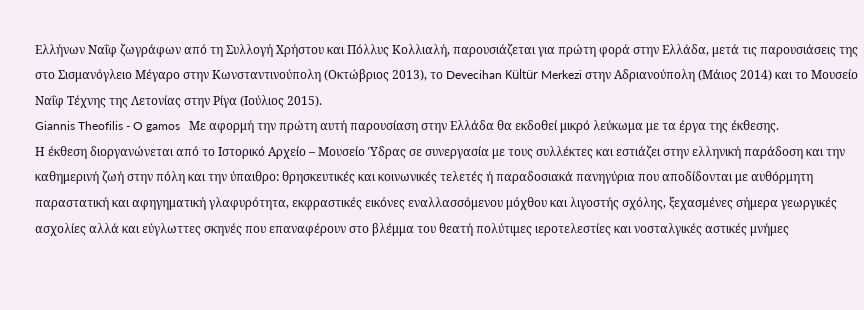Ελλήνων Ναΐφ ζωγράφων από τη Συλλογή Χρήστου και Πόλλυς Κολλιαλή, παρουσιάζεται για πρώτη φορά στην Ελλάδα, μετά τις παρουσιάσεις της στο Σισμανόγλειο Μέγαρο στην Κωνσταντινούπολη (Οκτώβριος 2013), το Devecihan Kültür Merkezi στην Αδριανούπολη (Μάιος 2014) και το Μουσείο Ναΐφ Τέχνης της Λετονίας στην Ρίγα (Ιούλιος 2015).
Giannis Theofilis - O gamos   Με αφορμή την πρώτη αυτή παρουσίαση στην Ελλάδα θα εκδοθεί μικρό λεύκωμα με τα έργα της έκθεσης.
Η έκθεση διοργανώνεται από το Ιστορικό Αρχείο – Μουσείο Ύδρας σε συνεργασία με τους συλλέκτες και εστιάζει στην ελληνική παράδοση και την καθημερινή ζωή στην πόλη και την ύπαιθρο: θρησκευτικές και κοινωνικές τελετές ή παραδοσιακά πανηγύρια που αποδίδονται με αυθόρμητη παραστατική και αφηγηματική γλαφυρότητα, εκφραστικές εικόνες εναλλασσόμενου μόχθου και λιγοστής σχόλης, ξεχασμένες σήμερα γεωργικές ασχολίες αλλά και εύγλωττες σκηνές που επαναφέρουν στο βλέμμα του θεατή πολύτιμες ιεροτελεστίες και νοσταλγικές αστικές μνήμες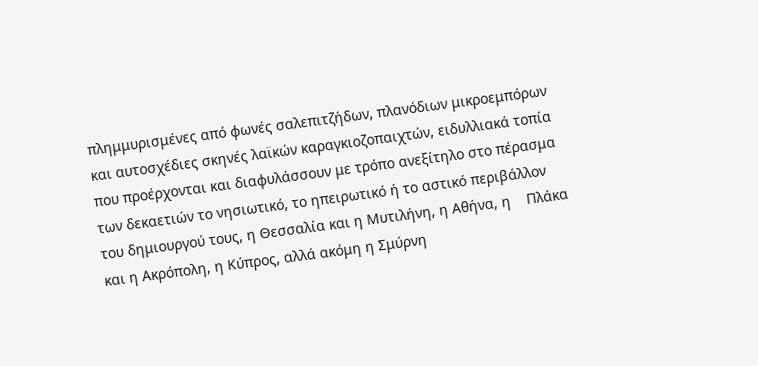πλημμυρισμένες από φωνές σαλεπιτζήδων, πλανόδιων μικροεμπόρων και αυτοσχέδιες σκηνές λαϊκών καραγκιοζοπαιχτών, ειδυλλιακά τοπία που προέρχονται και διαφυλάσσουν με τρόπο ανεξίτηλο στο πέρασμα των δεκαετιών το νησιωτικό, το ηπειρωτικό ή το αστικό περιβάλλον του δημιουργού τους, η Θεσσαλία και η Μυτιλήνη, η Αθήνα, η    Πλάκα και η Ακρόπολη, η Κύπρος, αλλά ακόμη η Σμύρνη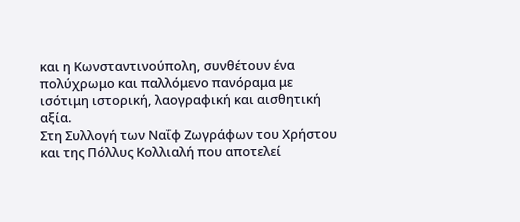και η Κωνσταντινούπολη, συνθέτουν ένα πολύχρωμο και παλλόμενο πανόραμα με ισότιμη ιστορική, λαογραφική και αισθητική αξία.
Στη Συλλογή των Ναΐφ Ζωγράφων του Χρήστου και της Πόλλυς Κολλιαλή που αποτελεί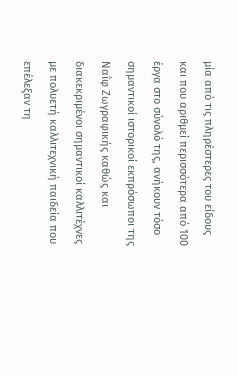μία από τις πληρέστερες του είδους και που αριθμεί περισσότερα από 100 έργα στο σύνολό της, ανήκουν τόσο  σημαντικοί ιστορικοί εκπρόσωποι της Ναΐφ Ζωγραφικής καθώς και διακεκριμένοι σημαντικοί καλλιτέχνες με πολυετή καλλιτεχνική παιδεία που επέλεξαν τη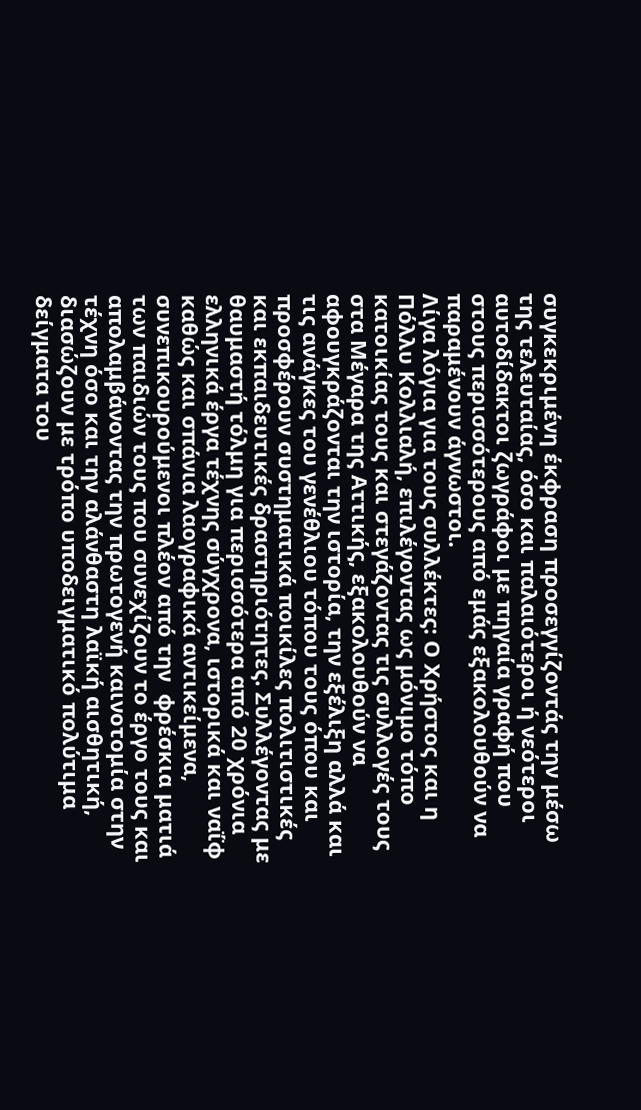συγκεκριμένη έκφραση προσεγγίζοντάς την μέσω της τελευταίας, όσο και παλαιότεροι ή νεότεροι αυτοδίδακτοι ζωγράφοι με πηγαία γραφή που στους περισσότερους από εμάς εξακολουθούν να παραμένουν άγνωστοι.
Λίγα λόγια για τους συλλέκτες: Ο Χρήστος και η Πόλλυ Κολλιαλή, επιλέγοντας ως μόνιμο τόπο κατοικίας τους και στεγάζοντας τις συλλογές τους στα Μέγαρα της Αττικής, εξακολουθούν να αφουγκράζονται την ιστορία, την εξέλιξη αλλά και τις ανάγκες του γενέθλιου τόπου τους όπου και προσφέρουν συστηματικά ποικίλες πολιτιστικές και εκπαιδευτικές δραστηριότητες. Συλλέγοντας με θαυμαστή τόλμη για περισσότερα από 20 χρόνια ελληνικά έργα τέχνης σύγχρονα, ιστορικά και ναΐφ καθώς και σπάνια λαογραφικά αντικείμενα, συνεπικουρούμενοι πλέον από την  φρέσκια ματιά των παιδιών τους που συνεχίζουν το έργο τους και απολαμβάνοντας την πρωτογενή καινοτομία στην τέχνη όσο και την αλάνθαστη λαϊκή αισθητική, διασώζουν με τρόπο υποδειγματικό πολύτιμα δείγματα του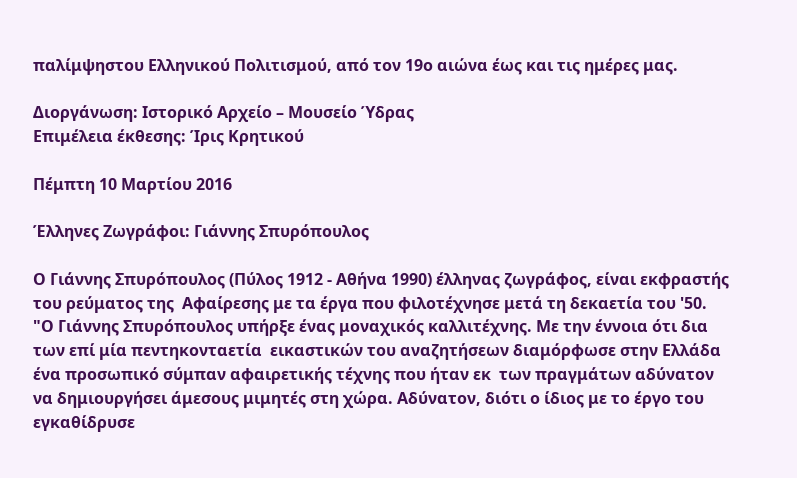παλίμψηστου Ελληνικού Πολιτισμού, από τον 19ο αιώνα έως και τις ημέρες μας.

Διοργάνωση: Ιστορικό Αρχείο – Μουσείο Ύδρας
Επιμέλεια έκθεσης: Ίρις Κρητικού

Πέμπτη 10 Μαρτίου 2016

Έλληνες Ζωγράφοι: Γιάννης Σπυρόπουλος

Ο Γιάννης Σπυρόπουλος (Πύλος 1912 - Αθήνα 1990) έλληνας ζωγράφος, είναι εκφραστής του ρεύματος της  Αφαίρεσης με τα έργα που φιλοτέχνησε μετά τη δεκαετία του '50.
"Ο Γιάννης Σπυρόπουλος υπήρξε ένας μοναχικός καλλιτέχνης. Με την έννοια ότι δια των επί μία πεντηκονταετία  εικαστικών του αναζητήσεων διαμόρφωσε στην Ελλάδα ένα προσωπικό σύμπαν αφαιρετικής τέχνης που ήταν εκ  των πραγμάτων αδύνατον να δημιουργήσει άμεσους μιμητές στη χώρα. Αδύνατον, διότι ο ίδιος με το έργο του  εγκαθίδρυσε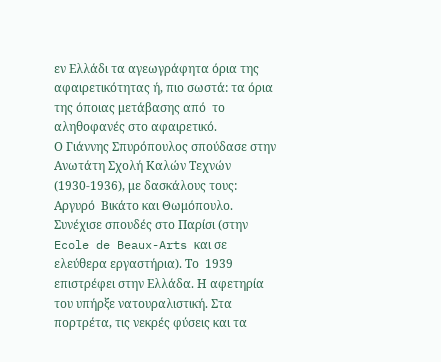εν Ελλάδι τα αγεωγράφητα όρια της αφαιρετικότητας ή, πιο σωστά: τα όρια της όποιας μετάβασης από  το αληθοφανές στο αφαιρετικό.
Ο Γιάννης Σπυρόπουλος σπούδασε στην Ανωτάτη Σχολή Καλών Τεχνών (1930-1936), με δασκάλους τους: Αργυρό  Βικάτο και Θωμόπουλο. Συνέχισε σπουδές στο Παρίσι (στην Ecole de Beaux-Arts και σε ελεύθερα εργαστήρια). Το  1939 επιστρέφει στην Ελλάδα. Η αφετηρία του υπήρξε νατουραλιστική. Στα πορτρέτα, τις νεκρές φύσεις και τα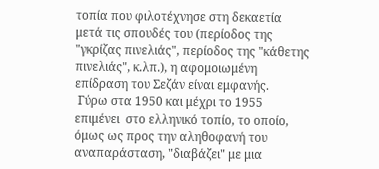τοπία που φιλοτέχνησε στη δεκαετία μετά τις σπουδές του (περίοδος της "γκρίζας πινελιάς", περίοδος της "κάθετης  πινελιάς", κ.λπ.), η αφομοιωμένη επίδραση του Σεζάν είναι εμφανής.
 Γύρω στα 1950 και μέχρι το 1955 επιμένει  στο ελληνικό τοπίο, το οποίο, όμως ως προς την αληθοφανή του αναπαράσταση, "διαβάζει" με μια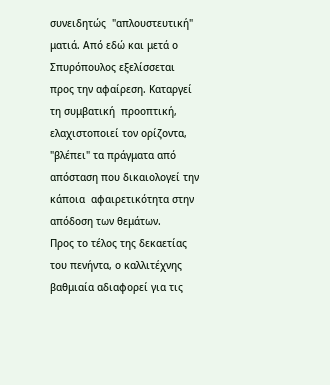συνειδητώς  "απλουστευτική" ματιά. Από εδώ και μετά ο Σπυρόπουλος εξελίσσεται προς την αφαίρεση. Καταργεί τη συμβατική  προοπτική, ελαχιστοποιεί τον ορίζοντα, "βλέπει" τα πράγματα από απόσταση που δικαιολογεί την κάποια  αφαιρετικότητα στην απόδοση των θεμάτων.
Προς το τέλος της δεκαετίας του πενήντα, ο καλλιτέχνης βαθμιαία αδιαφορεί για τις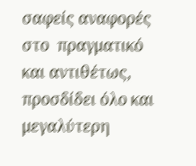σαφείς αναφορές στο  πραγματικό και αντιθέτως, προσδίδει όλο και μεγαλύτερη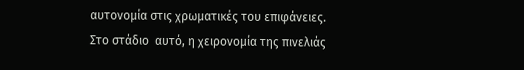αυτονομία στις χρωματικές του επιφάνειες. Στο στάδιο  αυτό, η χειρονομία της πινελιάς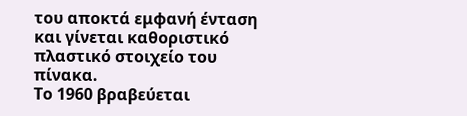του αποκτά εμφανή ένταση και γίνεται καθοριστικό πλαστικό στοιχείο του πίνακα.
Το 1960 βραβεύεται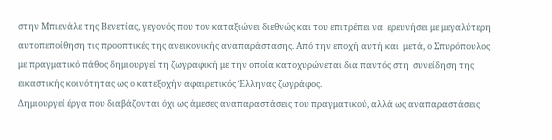στην Μπιενάλε της Βενετίας, γεγονός που τον καταξιώνει διεθνώς και του επιτρέπει να  ερευνήσει με μεγαλύτερη αυτοπεποίθηση τις προοπτικές της ανεικονικής αναπαράστασης. Από την εποχή αυτή και  μετά, ο Σπυρόπουλος με πραγματικό πάθος δημιουργεί τη ζωγραφική με την οποία κατοχυρώνεται δια παντός στη  συνείδηση της εικαστικής κοινότητας ως ο κατεξοχήν αφαιρετικός Έλληνας ζωγράφος.
Δημιουργεί έργα που διαβάζονται όχι ως άμεσες αναπαραστάσεις του πραγματικού, αλλά ως αναπαραστάσεις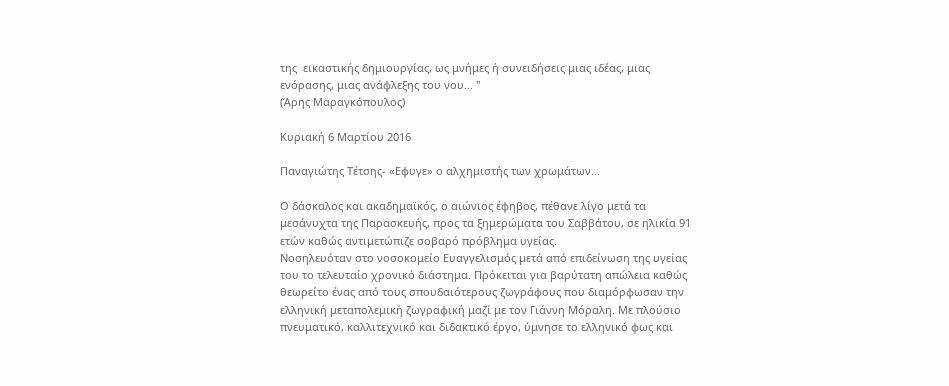της  εικαστικής δημιουργίας, ως μνήμες ή συνειδήσεις μιας ιδέας, μιας ενόρασης, μιας ανάφλεξης του νου... "
(Άρης Μαραγκόπουλος)

Κυριακή 6 Μαρτίου 2016

Παναγιώτης Τέτσης- «Εφυγε» ο αλχημιστής των χρωμάτων...

Ο δάσκαλος και ακαδημαϊκός, ο αιώνιος έφηβος, πέθανε λίγο μετά τα μεσάνυχτα της Παρασκευής, προς τα ξημερώματα του Σαββάτου, σε ηλικία 91 ετών καθώς αντιμετώπιζε σοβαρό πρόβλημα υγείας.
Νοσηλευόταν στο νοσοκομείο Ευαγγελισμός μετά από επιδείνωση της υγείας του το τελευταίο χρονικό διάστημα. Πρόκειται για βαρύτατη απώλεια καθώς θεωρείτο ένας από τους σπουδαιότερους ζωγράφους που διαμόρφωσαν την ελληνική μεταπολεμική ζωγραφική μαζί με τον Γιάννη Μόραλη. Με πλούσιο πνευματικό, καλλιτεχνικό και διδακτικό έργο, ύμνησε το ελληνικό φως και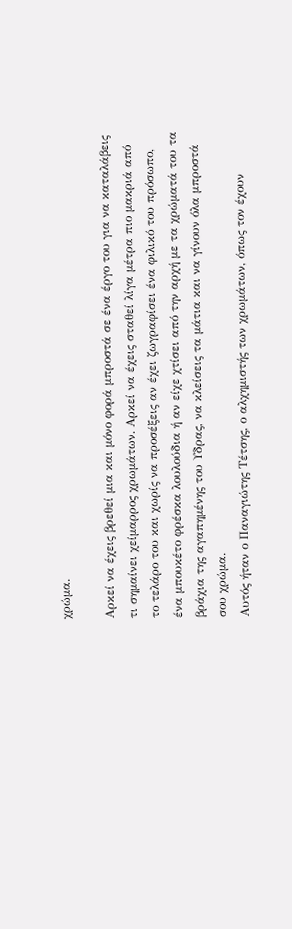χρώμα.

Αρκεί να έχεις βρεθεί μια και μόνο φορά μπροστά σε ένα έργο του για να καταλάβεις τι σημαίνει χείμαρρος χρωμάτων. Αρκεί να έχεις σταθεί λίγα μέτρα πιο μακριά από το τελάρο του και χωρίς να προσέξεις αν έχει ζωγραφίσει ένα φιλικό του πρόσωπο, ένα μπουκέτο φρέσκα λουλούδια ή αν είχε χτίσει από την αρχή με τα χρώματά του τα βράχια της αγαπημένης του Υδρας, να κλείσεις τα μάτια και να γίνουν όλα μπροστά σου χρώμα.
Αυτός ήταν ο Παναγιώτης Τέτσης, ο αλχημιστής των χρωμάτων, όπως τον έχουν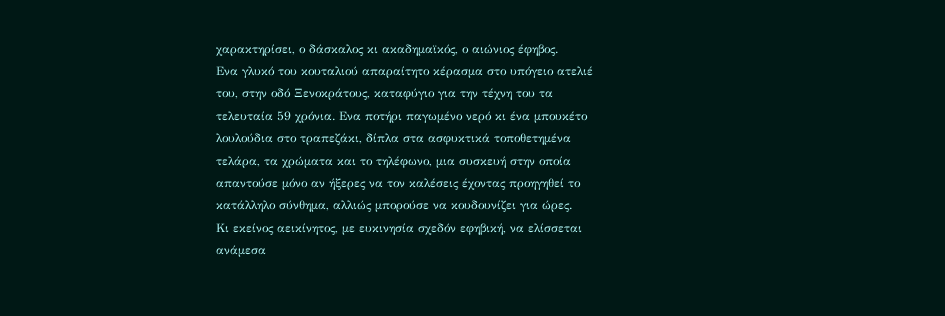χαρακτηρίσει, ο δάσκαλος κι ακαδημαϊκός, ο αιώνιος έφηβος.
Ενα γλυκό του κουταλιού απαραίτητο κέρασμα στο υπόγειο ατελιέ του, στην οδό Ξενοκράτους, καταφύγιο για την τέχνη του τα τελευταία 59 χρόνια. Ενα ποτήρι παγωμένο νερό κι ένα μπουκέτο λουλούδια στο τραπεζάκι, δίπλα στα ασφυκτικά τοποθετημένα τελάρα, τα χρώματα και το τηλέφωνο, μια συσκευή στην οποία απαντούσε μόνο αν ήξερες να τον καλέσεις έχοντας προηγηθεί το κατάλληλο σύνθημα, αλλιώς μπορούσε να κουδουνίζει για ώρες.
Κι εκείνος αεικίνητος, με ευκινησία σχεδόν εφηβική, να ελίσσεται ανάμεσα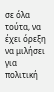σε όλα τούτα, να έχει όρεξη να μιλήσει για πολιτική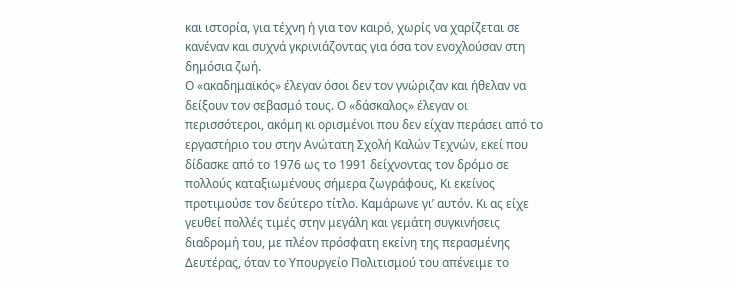και ιστορία, για τέχνη ή για τον καιρό, χωρίς να χαρίζεται σε κανέναν και συχνά γκρινιάζοντας για όσα τον ενοχλούσαν στη δημόσια ζωή.
Ο «ακαδημαϊκός» έλεγαν όσοι δεν τον γνώριζαν και ήθελαν να δείξουν τον σεβασμό τους. Ο «δάσκαλος» έλεγαν οι περισσότεροι, ακόμη κι ορισμένοι που δεν είχαν περάσει από το εργαστήριο του στην Ανώτατη Σχολή Καλών Τεχνών, εκεί που δίδασκε από το 1976 ως το 1991 δείχνοντας τον δρόμο σε πολλούς καταξιωμένους σήμερα ζωγράφους, Κι εκείνος προτιμούσε τον δεύτερο τίτλο. Καμάρωνε γι’ αυτόν. Κι ας είχε γευθεί πολλές τιμές στην μεγάλη και γεμάτη συγκινήσεις διαδρομή του, με πλέον πρόσφατη εκείνη της περασμένης Δευτέρας, όταν το Υπουργείο Πολιτισμού του απένειμε το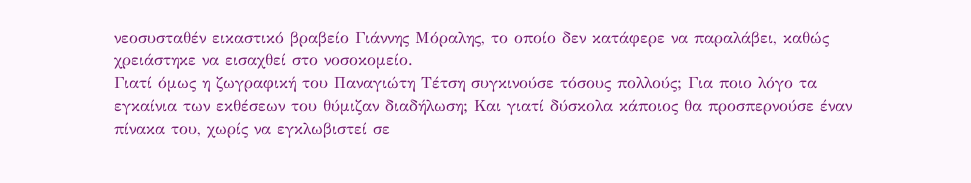νεοσυσταθέν εικαστικό βραβείο Γιάννης Μόραλης, το οποίο δεν κατάφερε να παραλάβει, καθώς χρειάστηκε να εισαχθεί στο νοσοκομείο.
Γιατί όμως η ζωγραφική του Παναγιώτη Τέτση συγκινούσε τόσους πολλούς; Για ποιο λόγο τα εγκαίνια των εκθέσεων του θύμιζαν διαδήλωση; Και γιατί δύσκολα κάποιος θα προσπερνούσε έναν πίνακα του, χωρίς να εγκλωβιστεί σε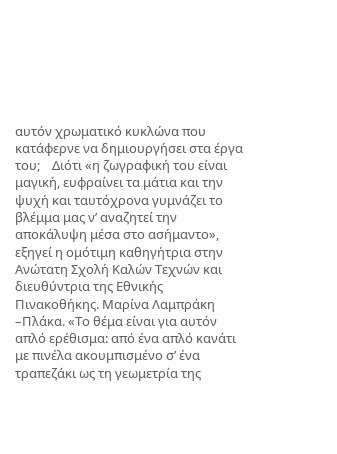αυτόν χρωματικό κυκλώνα που κατάφερνε να δημιουργήσει στα έργα του;    Διότι «η ζωγραφική του είναι μαγική, ευφραίνει τα μάτια και την ψυχή και ταυτόχρονα γυμνάζει το βλέμμα μας ν’ αναζητεί την αποκάλυψη μέσα στο ασήμαντο», εξηγεί η ομότιμη καθηγήτρια στην Ανώτατη Σχολή Καλών Τεχνών και διευθύντρια της Εθνικής Πινακοθήκης. Μαρίνα Λαμπράκη –Πλάκα. «Το θέμα είναι για αυτόν απλό ερέθισμα: από ένα απλό κανάτι με πινέλα ακουμπισμένο σ’ ένα τραπεζάκι ως τη γεωμετρία της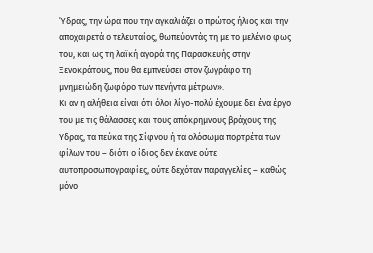Ύδρας, την ώρα που την αγκαλιάζει ο πρώτος ήλιος και την αποχαιρετά ο τελευταίος, θωπεύοντάς τη με το μελένιο φως του, και ως τη λαϊκή αγορά της Παρασκευής στην Ξενοκράτους, που θα εμπνεύσει στον ζωγράφο τη μνημειώδη ζωφόρο των πενήντα μέτρων».
Κι αν η αλήθεια είναι ότι όλοι λίγο-πολύ έχουμε δει ένα έργο του με τις θάλασσες και τους απόκρημνους βράχους της Υδρας, τα πεύκα της Σίφνου ή τα ολόσωμα πορτρέτα των φίλων του – διότι ο ίδιος δεν έκανε ούτε αυτοπροσωπογραφίες, ούτε δεχόταν παραγγελίες – καθώς μόνο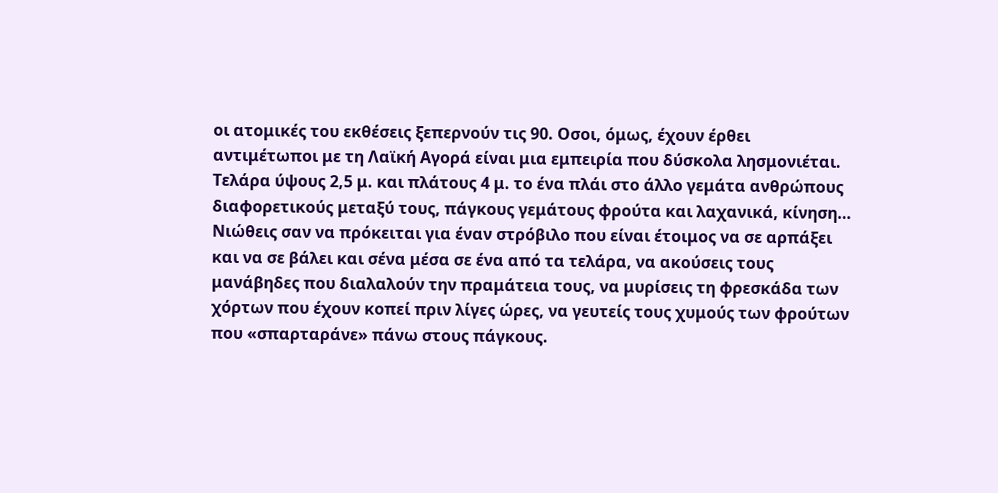οι ατομικές του εκθέσεις ξεπερνούν τις 90. Οσοι, όμως, έχουν έρθει αντιμέτωποι με τη Λαϊκή Αγορά είναι μια εμπειρία που δύσκολα λησμονιέται. Τελάρα ύψους 2,5 μ. και πλάτους 4 μ. το ένα πλάι στο άλλο γεμάτα ανθρώπους διαφορετικούς μεταξύ τους, πάγκους γεμάτους φρούτα και λαχανικά, κίνηση…
Νιώθεις σαν να πρόκειται για έναν στρόβιλο που είναι έτοιμος να σε αρπάξει και να σε βάλει και σένα μέσα σε ένα από τα τελάρα, να ακούσεις τους μανάβηδες που διαλαλούν την πραμάτεια τους, να μυρίσεις τη φρεσκάδα των χόρτων που έχουν κοπεί πριν λίγες ώρες, να γευτείς τους χυμούς των φρούτων που «σπαρταράνε» πάνω στους πάγκους.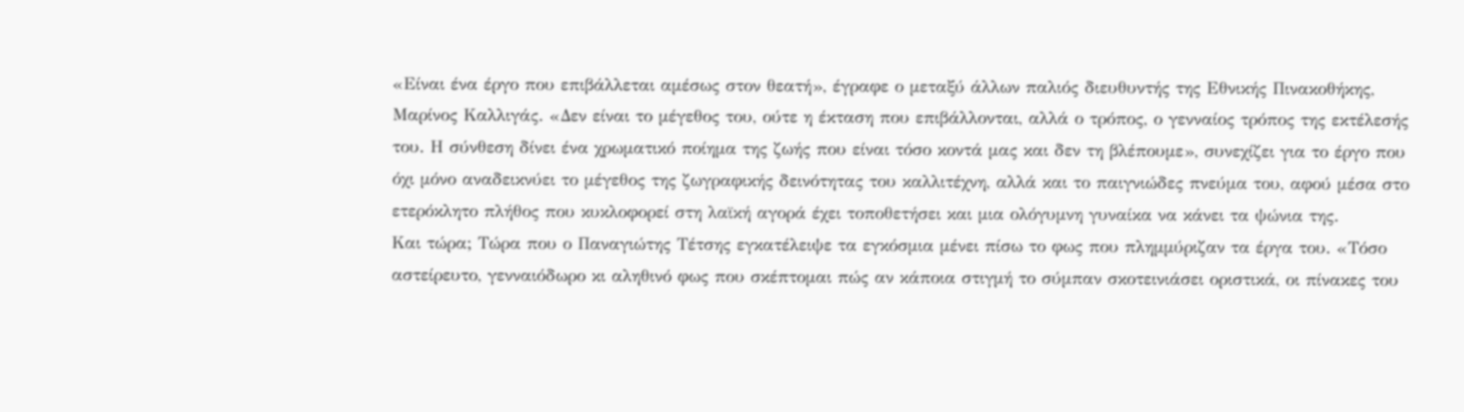«Είναι ένα έργο που επιβάλλεται αμέσως στον θεατή», έγραφε ο μεταξύ άλλων παλιός διευθυντής της Εθνικής Πινακοθήκης, Μαρίνος Καλλιγάς. «Δεν είναι το μέγεθος του, ούτε η έκταση που επιβάλλονται, αλλά ο τρόπος, ο γενναίος τρόπος της εκτέλεσής του. Η σύνθεση δίνει ένα χρωματικό ποίημα της ζωής που είναι τόσο κοντά μας και δεν τη βλέπουμε», συνεχίζει για το έργο που όχι μόνο αναδεικνύει το μέγεθος της ζωγραφικής δεινότητας του καλλιτέχνη, αλλά και το παιγνιώδες πνεύμα του, αφού μέσα στο ετερόκλητο πλήθος που κυκλοφορεί στη λαϊκή αγορά έχει τοποθετήσει και μια ολόγυμνη γυναίκα να κάνει τα ψώνια της.
Και τώρα; Τώρα που ο Παναγιώτης Τέτσης εγκατέλειψε τα εγκόσμια μένει πίσω το φως που πλημμύριζαν τα έργα του. «Τόσο αστείρευτο, γενναιόδωρο κι αληθινό φως που σκέπτομαι πώς αν κάποια στιγμή το σύμπαν σκοτεινιάσει οριστικά, οι πίνακες του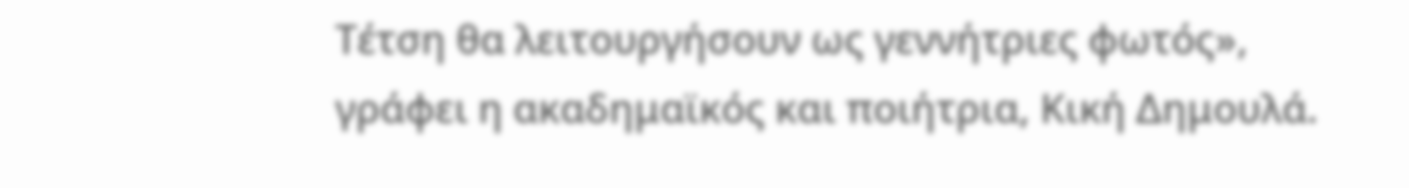Τέτση θα λειτουργήσουν ως γεννήτριες φωτός», γράφει η ακαδημαϊκός και ποιήτρια, Κική Δημουλά.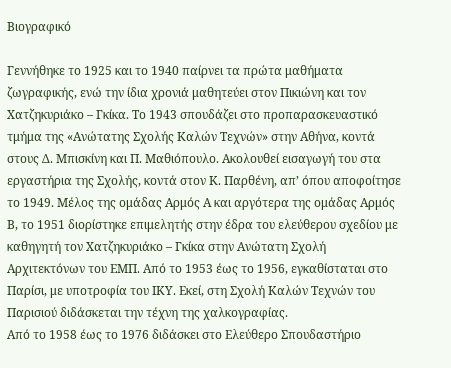Βιογραφικό

Γεννήθηκε το 1925 και το 1940 παίρνει τα πρώτα μαθήματα ζωγραφικής, ενώ την ίδια χρονιά μαθητεύει στον Πικιώνη και τον Χατζηκυριάκο – Γκίκα. Το 1943 σπουδάζει στο προπαρασκευαστικό τμήμα της «Ανώτατης Σχολής Καλών Τεχνών» στην Αθήνα, κοντά στους Δ. Μπισκίνη και Π. Μαθιόπουλο. Ακολουθεί εισαγωγή του στα εργαστήρια της Σχολής, κοντά στον Κ. Παρθένη, απ’ όπου αποφοίτησε το 1949. Μέλος της ομάδας Αρμός Α και αργότερα της ομάδας Αρμός Β, το 1951 διορίστηκε επιμελητής στην έδρα του ελεύθερου σχεδίου με καθηγητή τον Χατζηκυριάκο – Γκίκα στην Ανώτατη Σχολή Αρχιτεκτόνων του ΕΜΠ. Από το 1953 έως το 1956, εγκαθίσταται στο Παρίσι, με υποτροφία του ΙΚΥ. Εκεί, στη Σχολή Καλών Τεχνών του Παρισιού διδάσκεται την τέχνη της χαλκογραφίας.
Από το 1958 έως το 1976 διδάσκει στο Ελεύθερο Σπουδαστήριο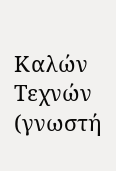Καλών Τεχνών (γνωστή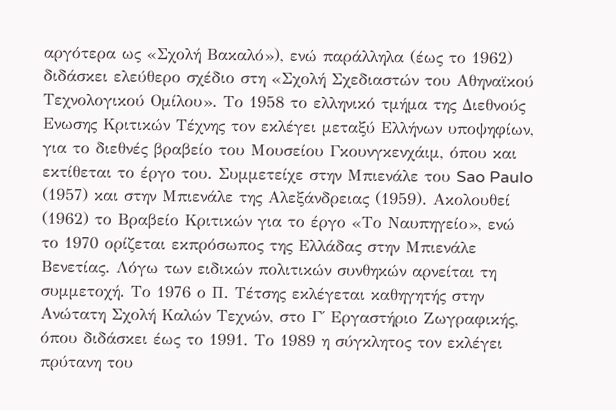αργότερα ως «Σχολή Βακαλό»), ενώ παράλληλα (έως το 1962) διδάσκει ελεύθερο σχέδιο στη «Σχολή Σχεδιαστών του Αθηναϊκού Τεχνολογικού Ομίλου». Το 1958 το ελληνικό τμήμα της Διεθνούς Ενωσης Κριτικών Τέχνης τον εκλέγει μεταξύ Ελλήνων υποψηφίων, για το διεθνές βραβείο του Μουσείου Γκουνγκενχάιμ, όπου και εκτίθεται το έργο του. Συμμετείχε στην Μπιενάλε του Sao Paulo (1957) και στην Μπιενάλε της Αλεξάνδρειας (1959). Ακολουθεί (1962) το Βραβείο Κριτικών για το έργο «Το Ναυπηγείο», ενώ το 1970 ορίζεται εκπρόσωπος της Ελλάδας στην Μπιενάλε Βενετίας. Λόγω των ειδικών πολιτικών συνθηκών αρνείται τη συμμετοχή. Το 1976 ο Π. Τέτσης εκλέγεται καθηγητής στην Ανώτατη Σχολή Καλών Τεχνών, στο Γ΄ Εργαστήριο Ζωγραφικής, όπου διδάσκει έως το 1991. Το 1989 η σύγκλητος τον εκλέγει πρύτανη του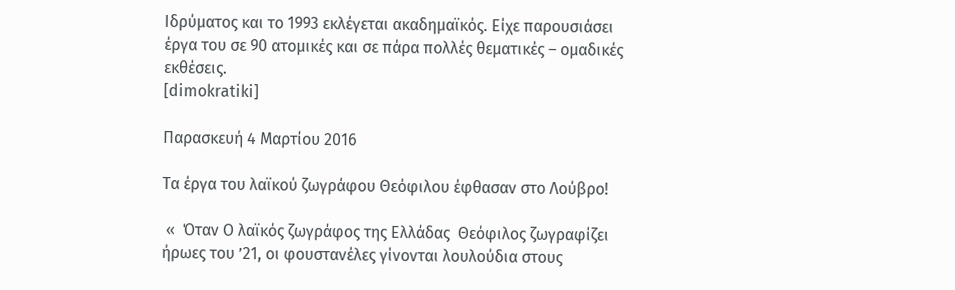Ιδρύματος και το 1993 εκλέγεται ακαδημαϊκός. Είχε παρουσιάσει έργα του σε 90 ατομικές και σε πάρα πολλές θεματικές – ομαδικές εκθέσεις.
[dimokratiki]

Παρασκευή 4 Μαρτίου 2016

Τα έργα του λαϊκού ζωγράφου Θεόφιλου έφθασαν στο Λούβρο!

 «  Όταν Ο λαϊκός ζωγράφος της Ελλάδας  Θεόφιλος ζωγραφίζει ήρωες του ’21, οι φουστανέλες γίνονται λουλούδια στους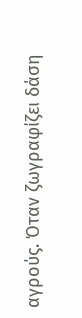αγρούς. Όταν ζωγραφίζει δάση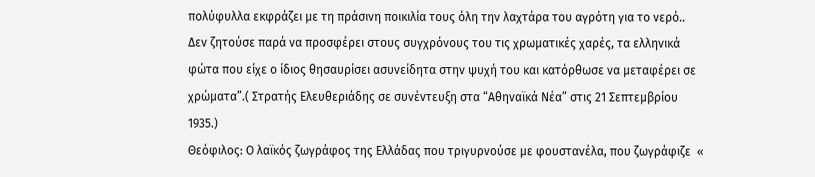πολύφυλλα εκφράζει με τη πράσινη ποικιλία τους όλη την λαχτάρα του αγρότη για το νερό.. Δεν ζητούσε παρά να προσφέρει στους συγχρόνους του τις χρωματικές χαρές, τα ελληνικά φώτα που είχε ο ίδιος θησαυρίσει ασυνείδητα στην ψυχή του και κατόρθωσε να μεταφέρει σε χρώματα”.( Στρατής Ελευθεριάδης σε συνέντευξη στα “Αθηναϊκά Νέα” στις 21 Σεπτεμβρίου 1935.)
Θεόφιλος: Ο λαϊκός ζωγράφος της Ελλάδας που τριγυρνούσε με φουστανέλα, που ζωγράφιζε  «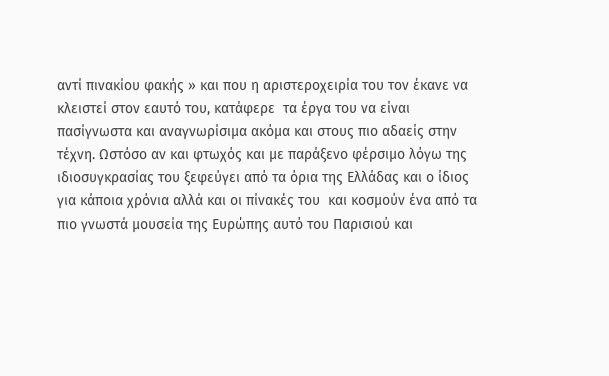αντί πινακίου φακής » και που η αριστεροχειρία του τον έκανε να κλειστεί στον εαυτό του, κατάφερε  τα έργα του να είναι πασίγνωστα και αναγνωρίσιμα ακόμα και στους πιο αδαείς στην τέχνη. Ωστόσο αν και φτωχός και με παράξενο φέρσιμο λόγω της ιδιοσυγκρασίας του ξεφεύγει από τα όρια της Ελλάδας και ο ίδιος για κάποια χρόνια αλλά και οι πίνακές του  και κοσμούν ένα από τα  πιο γνωστά μουσεία της Ευρώπης αυτό του Παρισιού και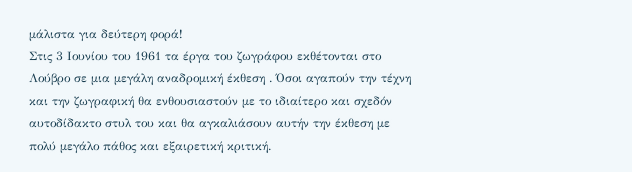μάλιστα για δεύτερη φορά!
Στις 3 Ιουνίου του 1961 τα έργα του ζωγράφου εκθέτονται στο Λούβρο σε μια μεγάλη αναδρομική έκθεση . Όσοι αγαπούν την τέχνη και την ζωγραφική θα ενθουσιαστούν με το ιδιαίτερο και σχεδόν αυτοδίδακτο στυλ του και θα αγκαλιάσουν αυτήν την έκθεση με πολύ μεγάλο πάθος και εξαιρετική κριτική.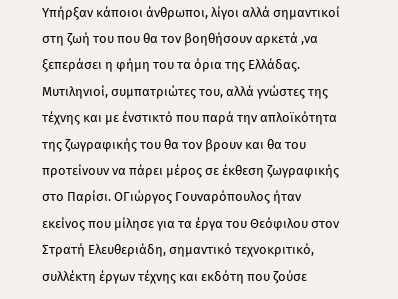Υπήρξαν κάποιοι άνθρωποι, λίγοι αλλά σημαντικοί στη ζωή του που θα τον βοηθήσουν αρκετά ,να ξεπεράσει η φήμη του τα όρια της Ελλάδας. Μυτιληνιοί, συμπατριώτες του, αλλά γνώστες της τέχνης και με ένστικτό που παρά την απλοϊκότητα της ζωγραφικής του θα τον βρουν και θα του προτείνουν να πάρει μέρος σε έκθεση ζωγραφικής στο Παρίσι. ΟΓιώργος Γουναρόπουλος ήταν εκείνος που μίλησε για τα έργα του Θεόφιλου στον Στρατή Ελευθεριάδη, σημαντικό τεχνοκριτικό, συλλέκτη έργων τέχνης και εκδότη που ζούσε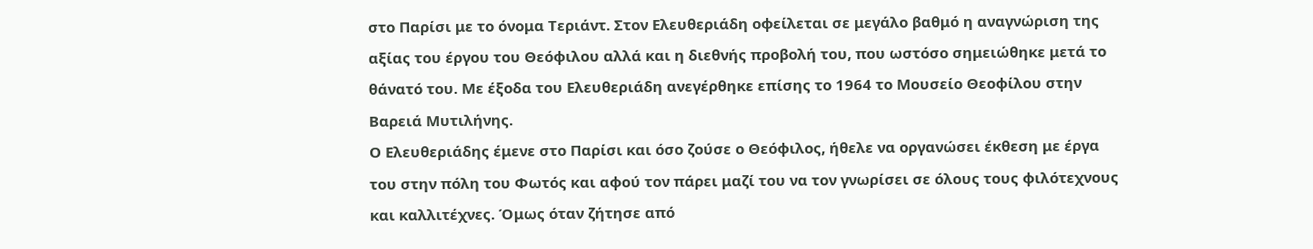στο Παρίσι με το όνομα Τεριάντ. Στον Ελευθεριάδη οφείλεται σε μεγάλο βαθμό η αναγνώριση της αξίας του έργου του Θεόφιλου αλλά και η διεθνής προβολή του, που ωστόσο σημειώθηκε μετά το θάνατό του. Με έξοδα του Ελευθεριάδη ανεγέρθηκε επίσης το 1964 το Μουσείο Θεοφίλου στην Βαρειά Μυτιλήνης.
Ο Ελευθεριάδης έμενε στο Παρίσι και όσο ζούσε ο Θεόφιλος, ήθελε να οργανώσει έκθεση με έργα του στην πόλη του Φωτός και αφού τον πάρει μαζί του να τον γνωρίσει σε όλους τους φιλότεχνους και καλλιτέχνες. Όμως όταν ζήτησε από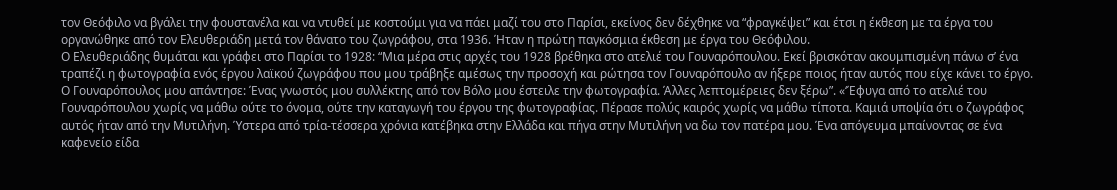τον Θεόφιλο να βγάλει την φουστανέλα και να ντυθεί με κοστούμι για να πάει μαζί του στο Παρίσι, εκείνος δεν δέχθηκε να “φραγκέψει” και έτσι η έκθεση με τα έργα του οργανώθηκε από τον Ελευθεριάδη μετά τον θάνατο του ζωγράφου, στα 1936. Ήταν η πρώτη παγκόσμια έκθεση με έργα του Θεόφιλου.
Ο Ελευθεριάδης θυμάται και γράφει στο Παρίσι το 1928: “Μια μέρα στις αρχές του 1928 βρέθηκα στο ατελιέ του Γουναρόπουλου. Εκεί βρισκόταν ακουμπισμένη πάνω σ’ ένα τραπέζι η φωτογραφία ενός έργου λαϊκού ζωγράφου που μου τράβηξε αμέσως την προσοχή και ρώτησα τον Γουναρόπουλο αν ήξερε ποιος ήταν αυτός που είχε κάνει το έργο. Ο Γουναρόπουλος μου απάντησε: Ένας γνωστός μου συλλέκτης από τον Βόλο μου έστειλε την φωτογραφία. Άλλες λεπτομέρειες δεν ξέρω”. «‘Έφυγα από το ατελιέ του Γουναρόπουλου χωρίς να μάθω ούτε το όνομα, ούτε την καταγωγή του έργου της φωτογραφίας. Πέρασε πολύς καιρός χωρίς να μάθω τίποτα. Καμιά υποψία ότι ο ζωγράφος αυτός ήταν από την Μυτιλήνη. Ύστερα από τρία-τέσσερα χρόνια κατέβηκα στην Ελλάδα και πήγα στην Μυτιλήνη να δω τον πατέρα μου. Ένα απόγευμα μπαίνοντας σε ένα καφενείο είδα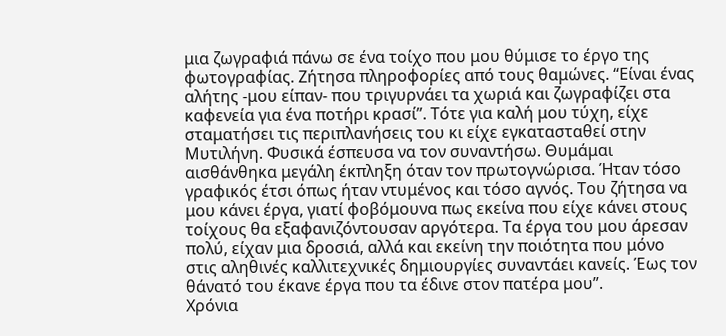μια ζωγραφιά πάνω σε ένα τοίχο που μου θύμισε το έργο της φωτογραφίας. Ζήτησα πληροφορίες από τους θαμώνες. “Είναι ένας αλήτης -μου είπαν- που τριγυρνάει τα χωριά και ζωγραφίζει στα καφενεία για ένα ποτήρι κρασί”. Τότε για καλή μου τύχη, είχε σταματήσει τις περιπλανήσεις του κι είχε εγκατασταθεί στην Μυτιλήνη. Φυσικά έσπευσα να τον συναντήσω. Θυμάμαι αισθάνθηκα μεγάλη έκπληξη όταν τον πρωτογνώρισα. Ήταν τόσο γραφικός έτσι όπως ήταν ντυμένος και τόσο αγνός. Του ζήτησα να μου κάνει έργα, γιατί φοβόμουνα πως εκείνα που είχε κάνει στους τοίχους θα εξαφανιζόντουσαν αργότερα. Τα έργα του μου άρεσαν πολύ, είχαν μια δροσιά, αλλά και εκείνη την ποιότητα που μόνο στις αληθινές καλλιτεχνικές δημιουργίες συναντάει κανείς. Έως τον θάνατό του έκανε έργα που τα έδινε στον πατέρα μου”.
Χρόνια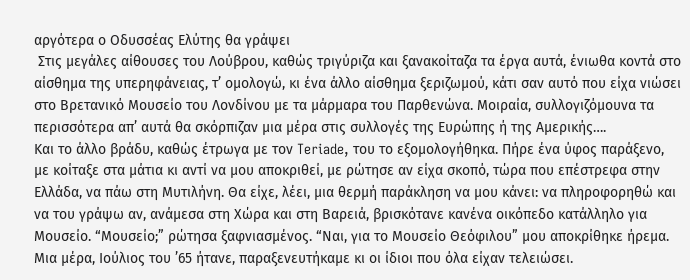αργότερα ο Οδυσσέας Ελύτης θα γράψει
 Στις μεγάλες αίθουσες του Λούβρου, καθώς τριγύριζα και ξανακοίταζα τα έργα αυτά, ένιωθα κοντά στο αίσθημα της υπερηφάνειας, τ’ ομολογώ, κι ένα άλλο αίσθημα ξεριζωμού, κάτι σαν αυτό που είχα νιώσει στο Βρετανικό Μουσείο του Λονδίνου με τα μάρμαρα του Παρθενώνα. Μοιραία, συλλογιζόμουνα τα περισσότερα απ’ αυτά θα σκόρπιζαν μια μέρα στις συλλογές της Ευρώπης ή της Αμερικής….
Και το άλλο βράδυ, καθώς έτρωγα με τον Teriade, του το εξομολογήθηκα. Πήρε ένα ύφος παράξενο, με κοίταξε στα μάτια κι αντί να μου αποκριθεί, με ρώτησε αν είχα σκοπό, τώρα που επέστρεφα στην Ελλάδα, να πάω στη Μυτιλήνη. Θα είχε, λέει, μια θερμή παράκληση να μου κάνει: να πληροφορηθώ και να του γράψω αν, ανάμεσα στη Χώρα και στη Βαρειά, βρισκότανε κανένα οικόπεδο κατάλληλο για Μουσείο. “Μουσείο;” ρώτησα ξαφνιασμένος. “Ναι, για το Μουσείο Θεόφιλου” μου αποκρίθηκε ήρεμα.
Μια μέρα, Ιούλιος του ’65 ήτανε, παραξενευτήκαμε κι οι ίδιοι που όλα είχαν τελειώσει.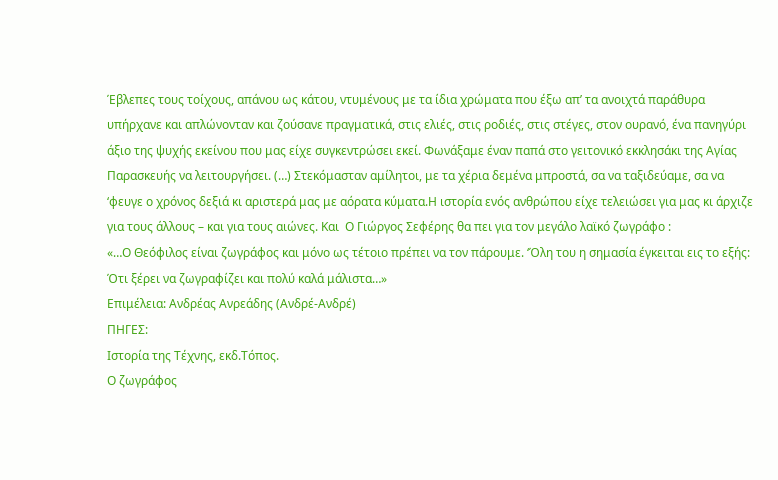Έβλεπες τους τοίχους, απάνου ως κάτου, ντυμένους με τα ίδια χρώματα που έξω απ’ τα ανοιχτά παράθυρα υπήρχανε και απλώνονταν και ζούσανε πραγματικά, στις ελιές, στις ροδιές, στις στέγες, στον ουρανό, ένα πανηγύρι άξιο της ψυχής εκείνου που μας είχε συγκεντρώσει εκεί. Φωνάξαμε έναν παπά στο γειτονικό εκκλησάκι της Αγίας Παρασκευής να λειτουργήσει. (…) Στεκόμασταν αμίλητοι, με τα χέρια δεμένα μπροστά, σα να ταξιδεύαμε, σα να ‘φευγε ο χρόνος δεξιά κι αριστερά μας με αόρατα κύματα.Η ιστορία ενός ανθρώπου είχε τελειώσει για μας κι άρχιζε για τους άλλους – και για τους αιώνες. Και  Ο Γιώργος Σεφέρης θα πει για τον μεγάλο λαϊκό ζωγράφο :
«…Ο Θεόφιλος είναι ζωγράφος και μόνο ως τέτοιο πρέπει να τον πάρουμε. ‘Όλη του η σημασία έγκειται εις το εξής: Ότι ξέρει να ζωγραφίζει και πολύ καλά μάλιστα…»
Επιμέλεια: Ανδρέας Ανρεάδης (Ανδρέ-Ανδρέ)
ΠΗΓΕΣ:
Ιστορία της Τέχνης, εκδ.Τόπος.
Ο ζωγράφος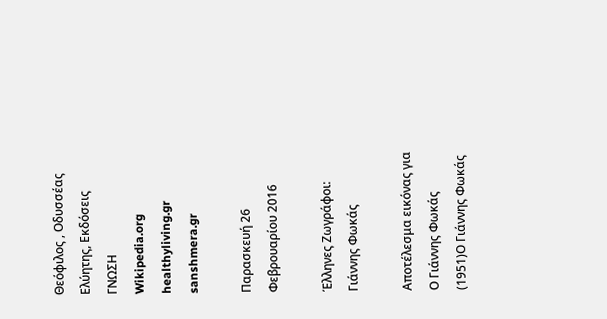Θεόφιλος , Οδυσσέας Ελύητης, Εκδόσεις ΓΝΩΣΗ
Wikipedia.org
healthyliving.gr
sanshmera.gr

Παρασκευή 26 Φεβρουαρίου 2016

Έλληνες Ζωγράφοι: Γιάννης Φωκάς

Αποτέλεσμα εικόνας για Ο Γιάννης Φωκάς (1951)Ο Γιάννης Φωκάς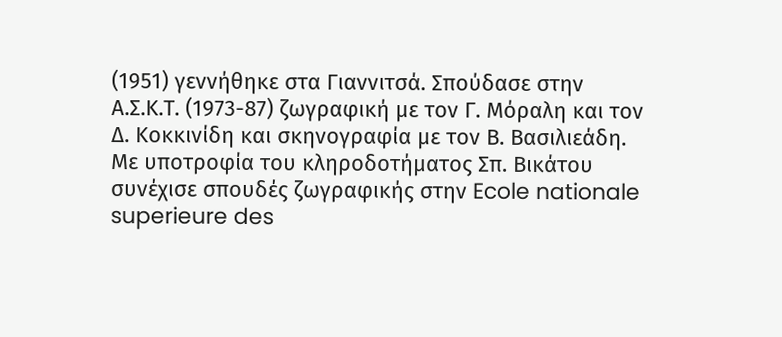(1951) γεννήθηκε στα Γιαννιτσά. Σπούδασε στην Α.Σ.Κ.Τ. (1973-87) ζωγραφική με τον Γ. Μόραλη και τον Δ. Κοκκινίδη και σκηνογραφία με τον Β. Βασιλιεάδη. Με υποτροφία του κληροδοτήματος Σπ. Βικάτου συνέχισε σπουδές ζωγραφικής στην Ecole nationale superieure des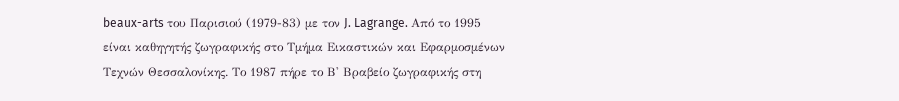beaux-arts του Παρισιού (1979-83) με τον J. Lagrange. Από το 1995 είναι καθηγητής ζωγραφικής στο Τμήμα Εικαστικών και Εφαρμοσμένων Τεχνών Θεσσαλονίκης. Το 1987 πήρε το Β' Βραβείο ζωγραφικής στη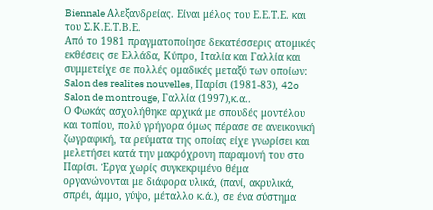Biennale Αλεξανδρείας. Είναι μέλος του Ε.Ε.Τ.Ε. και του Σ.Κ.Ε.Τ.Β.Ε.
Από το 1981 πραγματοποίησε δεκατέσσερις ατομικές εκθέσεις σε Ελλάδα, Κύπρο, Ιταλία και Γαλλία και συμμετείχε σε πολλές ομαδικές μεταξύ των οποίων: Salon des realites nouvelles, Παρίσι (1981-83), 42o Salon de montrouge, Γαλλία (1997),κ.α..
Ο Φωκάς ασχολήθηκε αρχικά με σπουδές μοντέλου και τοπίου, πολύ γρήγορα όμως πέρασε σε ανεικονική ζωγραφική, τα ρεύματα της οποίας είχε γνωρίσει και μελετήσει κατά την μακρόχρονη παραμονή του στο Παρίσι. Έργα χωρίς συγκεκριμένο θέμα οργανώνονται με διάφορα υλικά, (πανί, ακρυλικά, σπρέι, άμμο, γύψο, μέταλλο κ.ά.), σε ένα σύστημα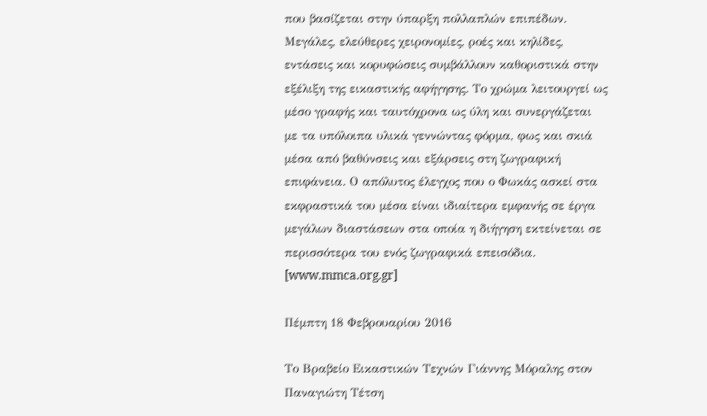που βασίζεται στην ύπαρξη πολλαπλών επιπέδων. Μεγάλες, ελεύθερες χειρονομίες, ροές και κηλίδες, εντάσεις και κορυφώσεις συμβάλλουν καθοριστικά στην εξέλιξη της εικαστικής αφήγησης. Το χρώμα λειτουργεί ως μέσο γραφής και ταυτόχρονα ως ύλη και συνεργάζεται με τα υπόλοιπα υλικά γεννώντας φόρμα, φως και σκιά μέσα από βαθύνσεις και εξάρσεις στη ζωγραφική επιφάνεια. Ο απόλυτος έλεγχος που ο Φωκάς ασκεί στα εκφραστικά του μέσα είναι ιδιαίτερα εμφανής σε έργα μεγάλων διαστάσεων στα οποία η διήγηση εκτείνεται σε περισσότερα του ενός ζωγραφικά επεισόδια. [www.mmca.org.gr]

Πέμπτη 18 Φεβρουαρίου 2016

Το Βραβείο Εικαστικών Τεχνών Γιάννης Μόραλης στον Παναγιώτη Τέτση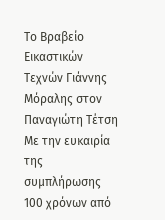Το Βραβείο Εικαστικών Τεχνών Γιάννης Μόραλης στον Παναγιώτη Τέτση
Με την ευκαιρία της συμπλήρωσης 100 χρόνων από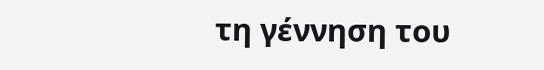τη γέννηση του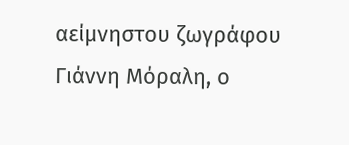αείμνηστου ζωγράφου Γιάννη Μόραλη, ο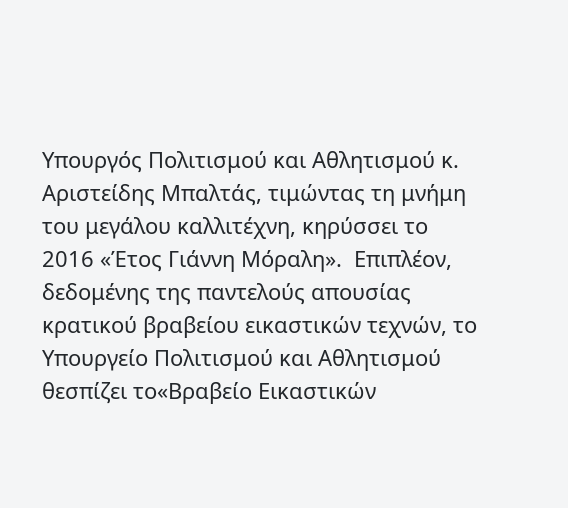Υπουργός Πολιτισμού και Αθλητισμού κ. Αριστείδης Μπαλτάς, τιμώντας τη μνήμη του μεγάλου καλλιτέχνη, κηρύσσει το 2016 «Έτος Γιάννη Μόραλη».  Επιπλέον, δεδομένης της παντελούς απουσίας κρατικού βραβείου εικαστικών τεχνών, το Υπουργείο Πολιτισμού και Αθλητισμού θεσπίζει το«Βραβείο Εικαστικών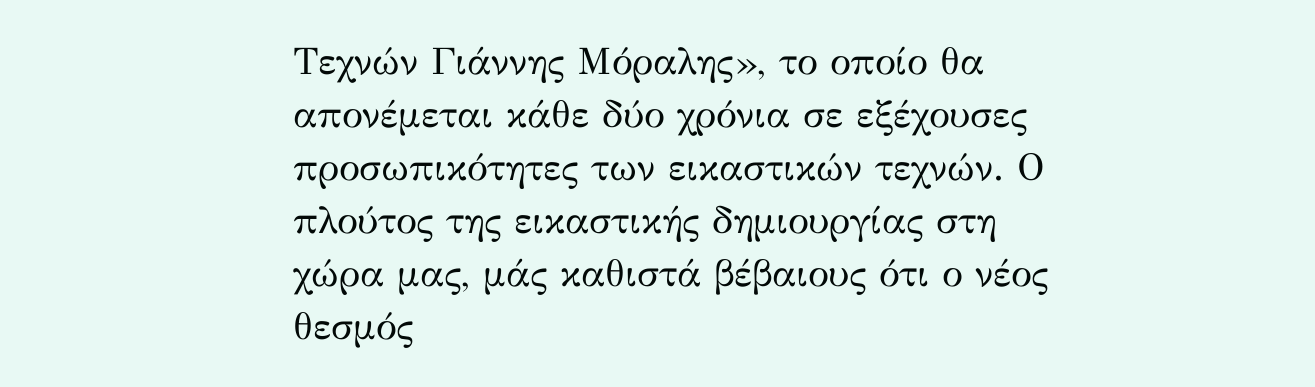Τεχνών Γιάννης Μόραλης», το οποίο θα απονέμεται κάθε δύο χρόνια σε εξέχουσες προσωπικότητες των εικαστικών τεχνών. Ο πλούτος της εικαστικής δημιουργίας στη χώρα μας, μάς καθιστά βέβαιους ότι ο νέος θεσμός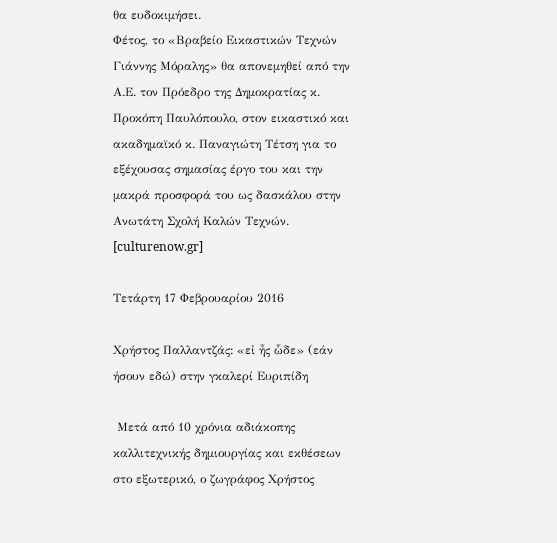θα ευδοκιμήσει.
Φέτος, το «Βραβείο Εικαστικών Τεχνών Γιάννης Μόραλης» θα απονεμηθεί από την Α.Ε. τον Πρόεδρο της Δημοκρατίας κ. Προκόπη Παυλόπουλο, στον εικαστικό και ακαδημαϊκό κ. Παναγιώτη Τέτση για το εξέχουσας σημασίας έργο του και την μακρά προσφορά του ως δασκάλου στην Ανωτάτη Σχολή Καλών Τεχνών.
[culturenow.gr]

Τετάρτη 17 Φεβρουαρίου 2016

Χρήστος Παλλαντζάς: «εἰ ἦς ὧδε» (εάν ήσουν εδώ) στην γκαλερί Ευριπίδη

 Μετά από 10 χρόνια αδιάκοπης καλλιτεχνικής δημιουργίας και εκθέσεων στο εξωτερικό, ο ζωγράφος Χρήστος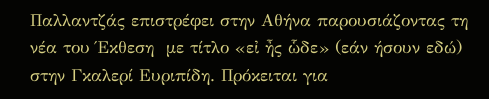Παλλαντζάς επιστρέφει στην Αθήνα παρουσιάζοντας τη νέα του Έκθεση  με τίτλο «εἰ ἦς ὧδε» (εάν ήσουν εδώ) στην Γκαλερί Ευριπίδη. Πρόκειται για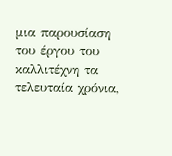μια παρουσίαση  του έργου του καλλιτέχνη τα τελευταία χρόνια,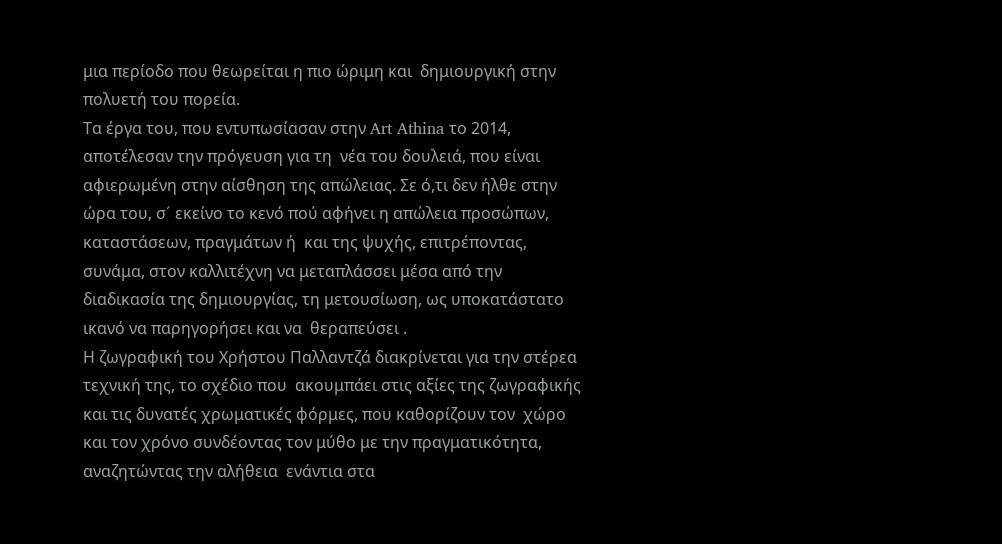μια περίοδο που θεωρείται η πιο ώριμη και  δημιουργική στην πολυετή του πορεία.
Τα έργα του, που εντυπωσίασαν στην Art Athina το 2014, αποτέλεσαν την πρόγευση για τη  νέα του δουλειά, που είναι αφιερωμένη στην αίσθηση της απώλειας. Σε ό,τι δεν ήλθε στην  ώρα του, σ´ εκείνο το κενό πού αφήνει η απώλεια προσώπων, καταστάσεων, πραγμάτων ή  και της ψυχής, επιτρέποντας, συνάμα, στον καλλιτέχνη να μεταπλάσσει μέσα από την  διαδικασία της δημιουργίας, τη μετουσίωση, ως υποκατάστατο ικανό να παρηγορήσει και να  θεραπεύσει .
Η ζωγραφική του Χρήστου Παλλαντζά διακρίνεται για την στέρεα τεχνική της, το σχέδιο που  ακουμπάει στις αξίες της ζωγραφικής και τις δυνατές χρωματικές φόρμες, που καθορίζουν τον  χώρο και τον χρόνο συνδέοντας τον μύθο με την πραγματικότητα, αναζητώντας την αλήθεια  ενάντια στα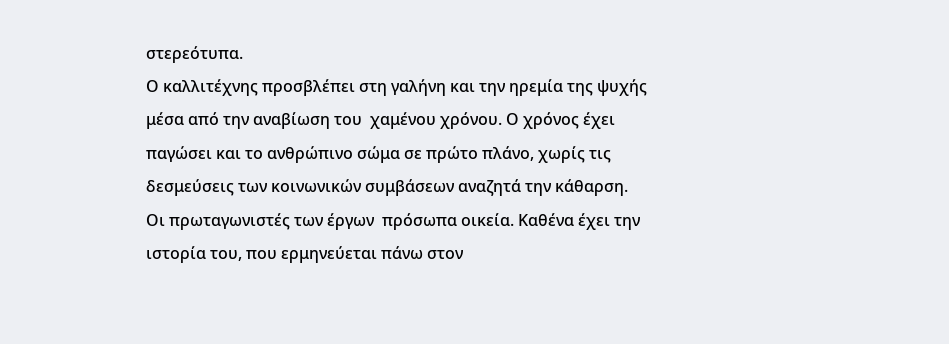στερεότυπα.
Ο καλλιτέχνης προσβλέπει στη γαλήνη και την ηρεμία της ψυχής μέσα από την αναβίωση του  χαμένου χρόνου. Ο χρόνος έχει παγώσει και το ανθρώπινο σώμα σε πρώτο πλάνο, χωρίς τις  δεσμεύσεις των κοινωνικών συμβάσεων αναζητά την κάθαρση. Οι πρωταγωνιστές των έργων  πρόσωπα οικεία. Καθένα έχει την ιστορία του, που ερμηνεύεται πάνω στον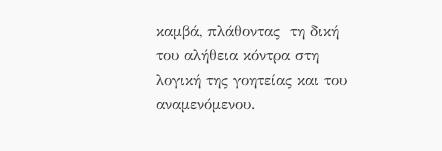καμβά, πλάθοντας  τη δική του αλήθεια κόντρα στη λογική της γοητείας και του αναμενόμενου.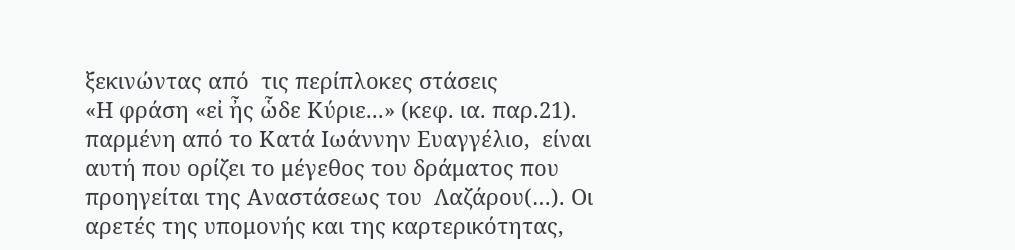ξεκινώντας από  τις περίπλοκες στάσεις
«Η φράση «εἰ ἦς ὧδε Κύριε...» (κεφ. ια. παρ.21). παρμένη από το Κατά Ιωάννην Ευαγγέλιο,  είναι αυτή που ορίζει το μέγεθος του δράματος που προηγείται της Αναστάσεως του  Λαζάρου(…). Οι αρετές της υπομονής και της καρτερικότητας,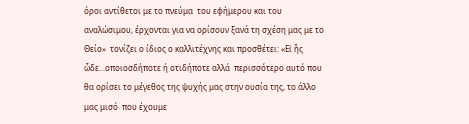όροι αντίθετοι με το πνεύμα  του εφήμερου και του αναλώσιμου, έρχονται για να ορίσουν ξανά τη σχέση μας με το Θείο»  τονίζει ο ίδιος ο καλλιτέχνης και προσθέτει: «Εἰ ἦς ὧδε...οποιοσδήποτε ή οτιδήποτε αλλά  περισσότερο αυτό που θα ορίσει το μέγεθος της ψυχής μας στην ουσία της, το άλλο μας μισό  που έχουμε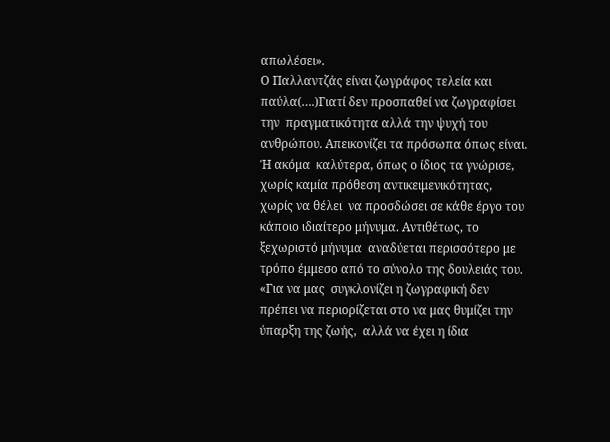απωλέσει».
Ο Παλλαντζάς είναι ζωγράφος τελεία και παύλα(….)Γιατί δεν προσπαθεί να ζωγραφίσει την  πραγματικότητα αλλά την ψυχή του ανθρώπου. Απεικονίζει τα πρόσωπα όπως είναι. Ή ακόμα  καλύτερα, όπως ο ίδιος τα γνώρισε, χωρίς καμία πρόθεση αντικειμενικότητας, χωρίς να θέλει  να προσδώσει σε κάθε έργο του κάποιο ιδιαίτερο μήνυμα. Αντιθέτως, το ξεχωριστό μήνυμα  αναδύεται περισσότερο με τρόπο έμμεσο από το σύνολο της δουλειάς του. «Για να μας  συγκλονίζει η ζωγραφική δεν πρέπει να περιορίζεται στο να μας θυμίζει την ύπαρξη της ζωής,  αλλά να έχει η ίδια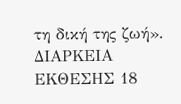τη δική της ζωή».
ΔΙΑΡΚΕΙΑ ΕΚΘΕΣΗΣ 18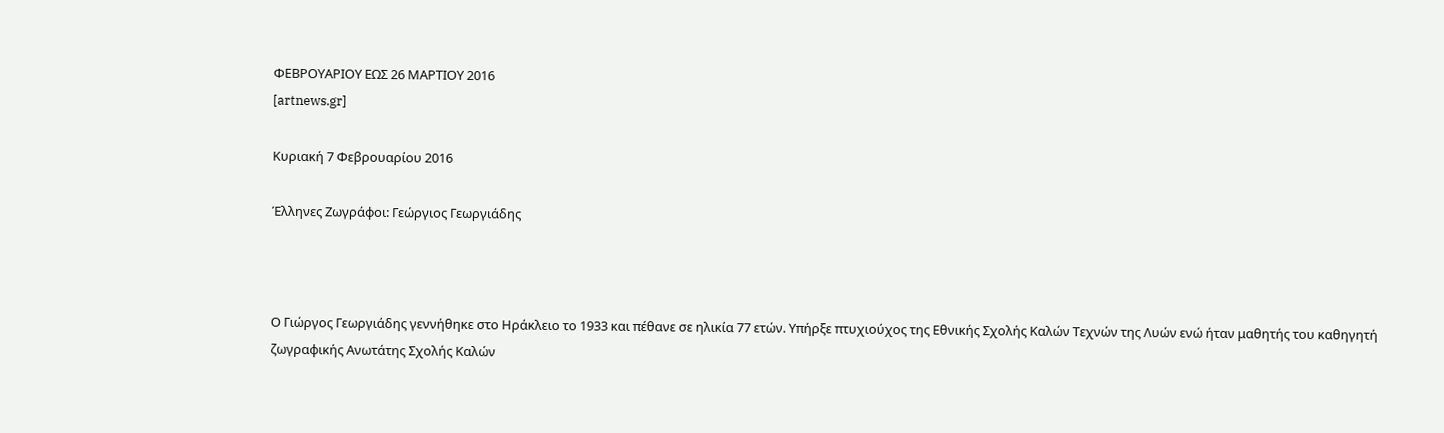ΦΕΒΡΟΥΑΡΙΟΥ ΕΩΣ 26 ΜΑΡΤΙΟΥ 2016
[artnews.gr]

Κυριακή 7 Φεβρουαρίου 2016

Έλληνες Ζωγράφοι: Γεώργιος Γεωργιάδης



Ο Γιώργος Γεωργιάδης γεννήθηκε στο Ηράκλειο το 1933 και πέθανε σε ηλικία 77 ετών. Υπήρξε πτυχιούχος της Εθνικής Σχολής Καλών Τεχνών της Λυών ενώ ήταν μαθητής του καθηγητή ζωγραφικής Ανωτάτης Σχολής Καλών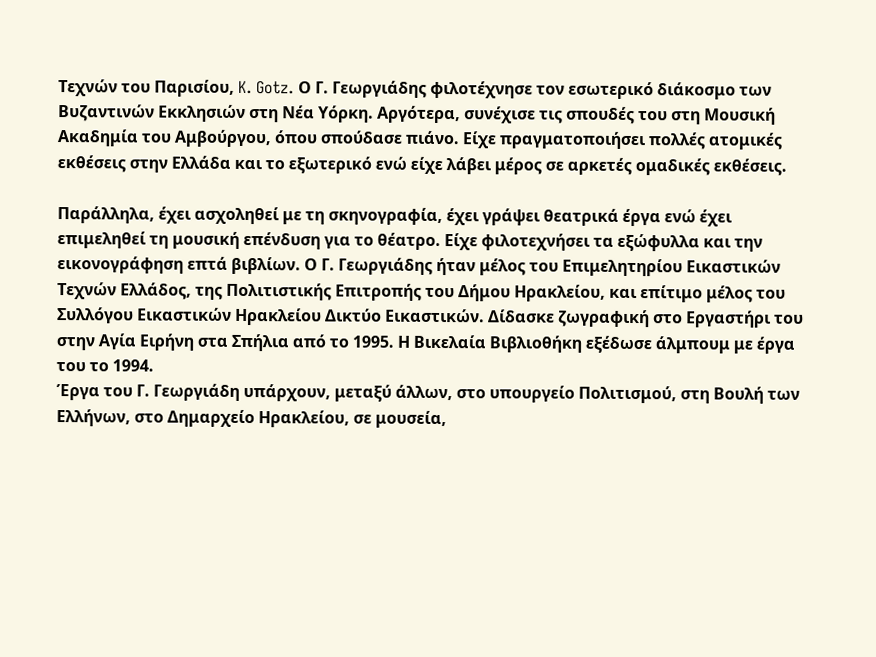Τεχνών του Παρισίου, K. Gotz. Ο Γ. Γεωργιάδης φιλοτέχνησε τον εσωτερικό διάκοσμο των Βυζαντινών Εκκλησιών στη Νέα Υόρκη. Αργότερα, συνέχισε τις σπουδές του στη Μουσική Ακαδημία του Αμβούργου, όπου σπούδασε πιάνο. Είχε πραγματοποιήσει πολλές ατομικές εκθέσεις στην Ελλάδα και το εξωτερικό ενώ είχε λάβει μέρος σε αρκετές ομαδικές εκθέσεις.

Παράλληλα, έχει ασχοληθεί με τη σκηνογραφία, έχει γράψει θεατρικά έργα ενώ έχει επιμεληθεί τη μουσική επένδυση για το θέατρο. Είχε φιλοτεχνήσει τα εξώφυλλα και την εικονογράφηση επτά βιβλίων. Ο Γ. Γεωργιάδης ήταν μέλος του Επιμελητηρίου Εικαστικών Τεχνών Ελλάδος, της Πολιτιστικής Επιτροπής του Δήμου Ηρακλείου, και επίτιμο μέλος του Συλλόγου Εικαστικών Ηρακλείου Δικτύο Εικαστικών. Δίδασκε ζωγραφική στο Εργαστήρι του στην Αγία Ειρήνη στα Σπήλια από το 1995. Η Βικελαία Βιβλιοθήκη εξέδωσε άλμπουμ με έργα του το 1994.
Έργα του Γ. Γεωργιάδη υπάρχουν, μεταξύ άλλων, στο υπουργείο Πολιτισμού, στη Βουλή των Ελλήνων, στο Δημαρχείο Ηρακλείου, σε μουσεία,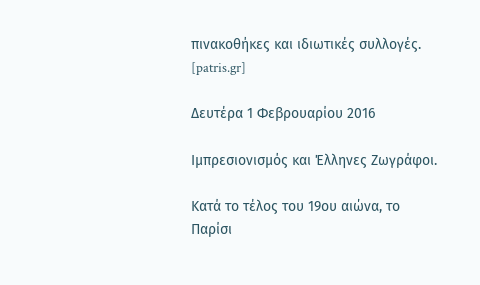πινακοθήκες και ιδιωτικές συλλογές. [patris.gr]

Δευτέρα 1 Φεβρουαρίου 2016

Ιμπρεσιονισμός και Έλληνες Ζωγράφοι.

Κατά το τέλος του 19ου αιώνα, το Παρίσι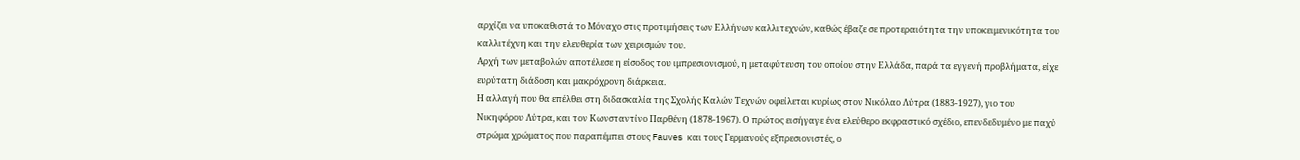αρχίζει να υποκαθιστά το Μόναχο στις προτιμήσεις των Ελλήνων καλλιτεχνών, καθώς έβαζε σε προτεραιότητα την υποκειμενικότητα του καλλιτέχνη και την ελευθερία των χειρισμών του.
Αρχή των μεταβολών αποτέλεσε η είσοδος του ιμπρεσιονισμού, η μεταφύτευση του οποίου στην Ελλάδα, παρά τα εγγενή προβλήματα, είχε ευρύτατη διάδοση και μακρόχρονη διάρκεια.
Η αλλαγή που θα επέλθει στη διδασκαλία της Σχολής Καλών Τεχνών οφείλεται κυρίως στον Νικόλαο Λύτρα (1883-1927), γιο του Νικηφόρου Λύτρα, και τον Κωνσταντίνο Παρθένη (1878-1967). Ο πρώτος εισήγαγε ένα ελεύθερο εκφραστικό σχέδιο, επενδεδυμένο με παχύ στρώμα χρώματος που παραπέμπει στους Fauves και τους Γερμανούς εξπρεσιονιστές, ο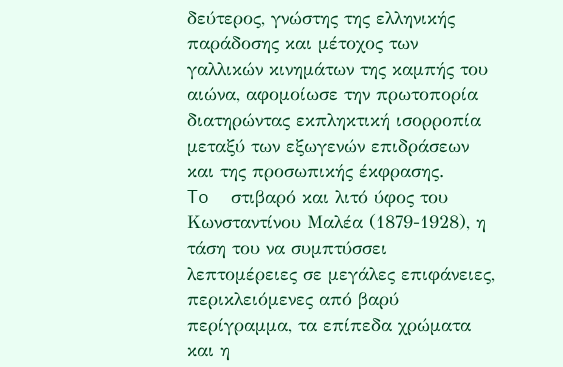δεύτερος, γνώστης της ελληνικής παράδοσης και μέτοχος των γαλλικών κινημάτων της καμπής του αιώνα, αφομοίωσε την πρωτοπορία διατηρώντας εκπληκτική ισορροπία μεταξύ των εξωγενών επιδράσεων και της προσωπικής έκφρασης.
To  στιβαρό και λιτό ύφος του Κωνσταντίνου Μαλέα (1879-1928), η τάση του να συμπτύσσει λεπτομέρειες σε μεγάλες επιφάνειες, περικλειόμενες από βαρύ περίγραμμα, τα επίπεδα χρώματα και η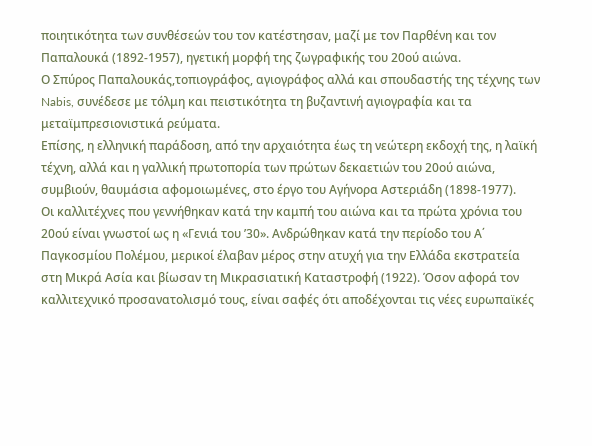ποιητικότητα των συνθέσεών του τον κατέστησαν, μαζί με τον Παρθένη και τον Παπαλουκά (1892-1957), ηγετική μορφή της ζωγραφικής του 20ού αιώνα.
Ο Σπύρος Παπαλουκάς,τοπιογράφος, αγιογράφος αλλά και σπουδαστής της τέχνης των Nabis, συνέδεσε με τόλμη και πειστικότητα τη βυζαντινή αγιογραφία και τα μεταϊμπρεσιονιστικά ρεύματα.
Επίσης, η ελληνική παράδοση, από την αρχαιότητα έως τη νεώτερη εκδοχή της, η λαϊκή τέχνη, αλλά και η γαλλική πρωτοπορία των πρώτων δεκαετιών του 20ού αιώνα, συμβιούν, θαυμάσια αφομοιωμένες, στο έργο του Αγήνορα Αστεριάδη (1898-1977).
Οι καλλιτέχνες που γεννήθηκαν κατά την καμπή του αιώνα και τα πρώτα χρόνια του 20ού είναι γνωστοί ως η «Γενιά του ’30». Ανδρώθηκαν κατά την περίοδο του Α΄ Παγκοσμίου Πολέμου, μερικοί έλαβαν μέρος στην ατυχή για την Ελλάδα εκστρατεία στη Μικρά Ασία και βίωσαν τη Μικρασιατική Καταστροφή (1922). Όσον αφορά τον καλλιτεχνικό προσανατολισμό τους, είναι σαφές ότι αποδέχονται τις νέες ευρωπαϊκές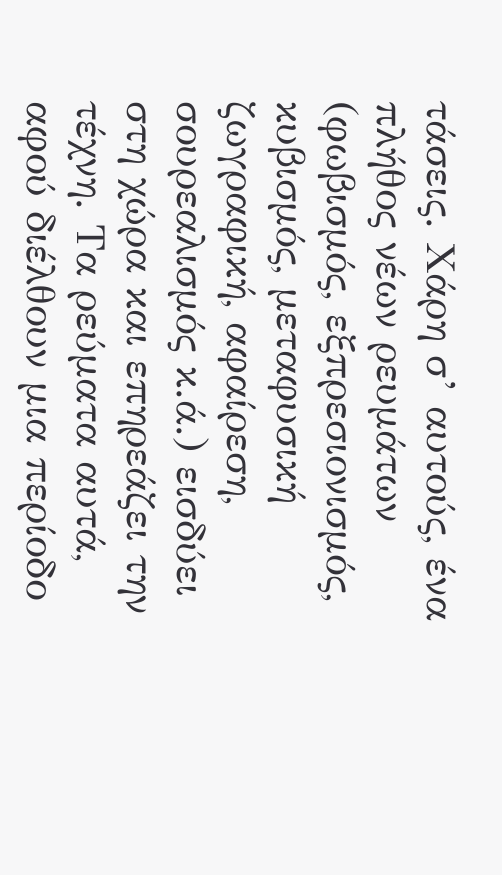τάσεις. Χάρη σ’ αυτούς, ένα πλήθος νέων ρευμάτων (φωβισμός, εξπρεσιονισμός, κυβισμός, μεταφυσική ζωγραφική, αφαίρεση, σουρεαλισμός κ.ά.) εισδύει στη χώρα και επηρεάζει την τέχνη. Τα ρεύματα αυτά, αφού διέλθουν μια περίοδο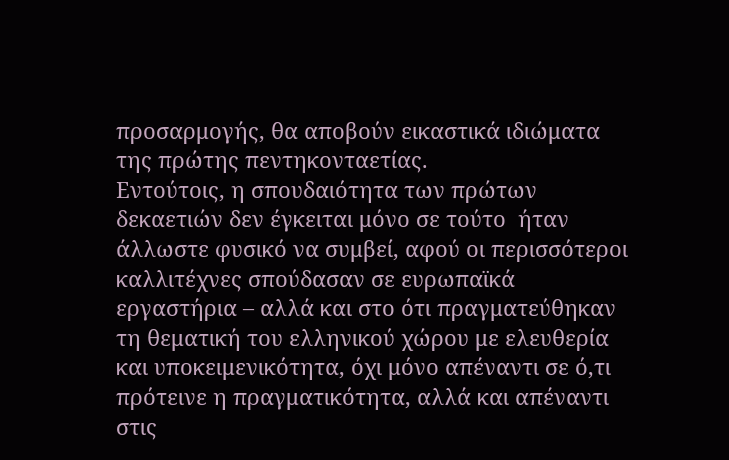προσαρμογής, θα αποβούν εικαστικά ιδιώματα της πρώτης πεντηκονταετίας.
Εντούτοις, η σπουδαιότητα των πρώτων δεκαετιών δεν έγκειται μόνο σε τούτο  ήταν άλλωστε φυσικό να συμβεί, αφού οι περισσότεροι καλλιτέχνες σπούδασαν σε ευρωπαϊκά εργαστήρια – αλλά και στο ότι πραγματεύθηκαν τη θεματική του ελληνικού χώρου με ελευθερία και υποκειμενικότητα, όχι μόνο απέναντι σε ό,τι πρότεινε η πραγματικότητα, αλλά και απέναντι στις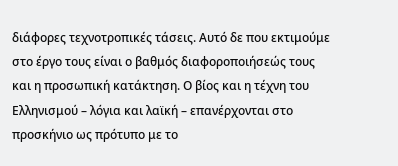διάφορες τεχνοτροπικές τάσεις. Αυτό δε που εκτιμούμε στο έργο τους είναι ο βαθμός διαφοροποιήσεώς τους και η προσωπική κατάκτηση. Ο βίος και η τέχνη του Ελληνισμού – λόγια και λαϊκή – επανέρχονται στο προσκήνιο ως πρότυπο με το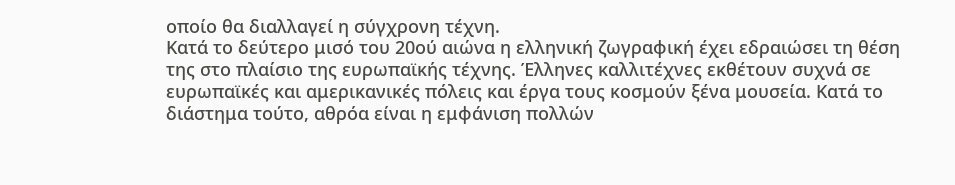οποίο θα διαλλαγεί η σύγχρονη τέχνη.
Κατά το δεύτερο μισό του 20ού αιώνα η ελληνική ζωγραφική έχει εδραιώσει τη θέση της στο πλαίσιο της ευρωπαϊκής τέχνης. Έλληνες καλλιτέχνες εκθέτουν συχνά σε ευρωπαϊκές και αμερικανικές πόλεις και έργα τους κοσμούν ξένα μουσεία. Κατά το διάστημα τούτο, αθρόα είναι η εμφάνιση πολλών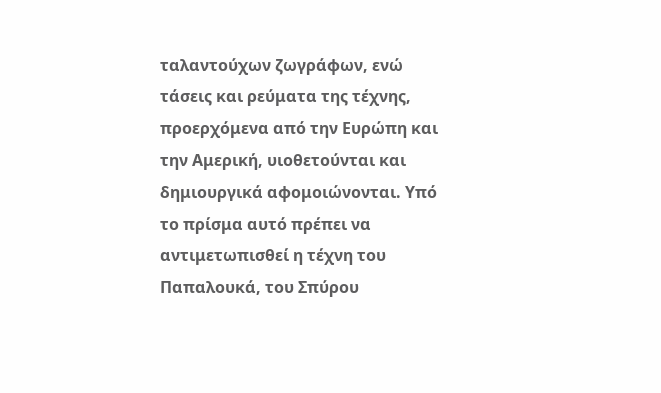ταλαντούχων ζωγράφων, ενώ τάσεις και ρεύματα της τέχνης, προερχόμενα από την Ευρώπη και την Αμερική, υιοθετούνται και δημιουργικά αφομοιώνονται. Υπό το πρίσμα αυτό πρέπει να αντιμετωπισθεί η τέχνη του Παπαλουκά, του Σπύρου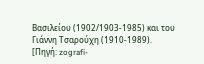Βασιλείου (1902/1903-1985) και του Γιάννη Τσαρούχη (1910-1989).
[Πηγή: zografi-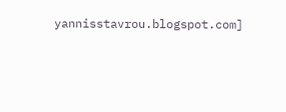yannisstavrou.blogspot.com]